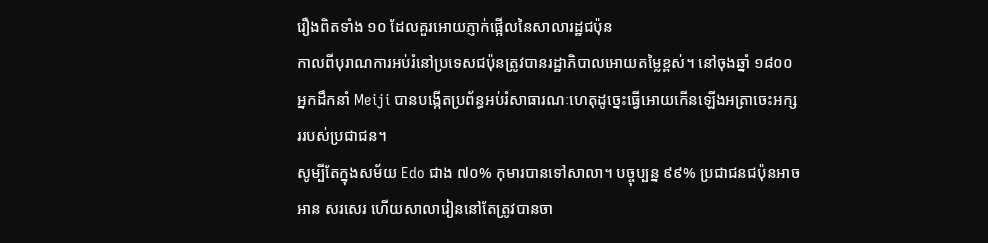រឿងពិតទាំង ១០ ដែលគួរអោយភ្ញាក់ផ្អើលនៃសាលារដ្ឋជប៉ុន
កាលពីបុរាណការអប់រំនៅប្រទេសជប៉ុនត្រូវបានរដ្ឋាភិបាលអោយតម្លៃខ្ពស់។ នៅចុងឆ្នាំ ១៨០០ អ្នកដឹកនាំ Meiji បានបង្កើតប្រព័ន្ធអប់រំសាធារណៈហេតុដូច្នេះធ្វើអោយកើនឡើងអត្រាចេះអក្សររបស់ប្រជាជន។
សូម្បីតែក្នុងសម័យ Edo ជាង ៧០% កុមារបានទៅសាលា។ បច្ចុប្បន្ន ៩៩% ប្រជាជនជប៉ុនអាចអាន សរសេរ ហើយសាលារៀននៅតែត្រូវបានចា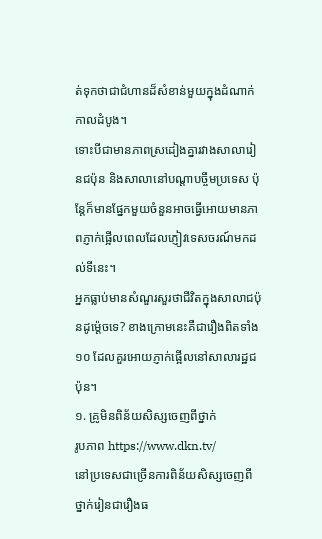ត់ទុកថាជាជំហានដ៏សំខាន់មួយក្នុងដំណាក់កាលដំបូង។
ទោះបីជាមានភាពស្រដៀងគ្នារវាងសាលារៀនជប៉ុន និងសាលានៅបណ្តាបច្ចឹមប្រទេស ប៉ុន្តែក៏មានផ្នែកមួយចំនួនអាចធ្វើអោយមានភាពភ្ញាក់ផ្អើលពេលដែលភ្ញៀវទេសចរណ៍មកដល់ទីនេះ។
អ្នកធ្លាប់មានសំណួរសួរថាជីវិតក្នុងសាលាជប៉ុនដូម្ត៉េចទេ? ខាងក្រោមនេះគឺជារឿងពិតទាំង ១០ ដែលគួរអោយភ្ញាក់ផ្អើលនៅសាលារដ្ឋជប៉ុន។
១. គ្រូមិនពិន័យសិស្សចេញពីថ្នាក់
រូបភាព https://www.dkn.tv/
នៅប្រទេសជាច្រើនការពិន័យសិស្សចេញពីថ្នាក់រៀនជារឿងធ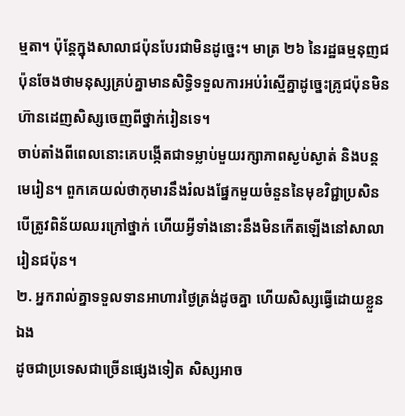ម្មតា។ ប៉ុន្តែក្នុងសាលាជប៉ុនបែរជាមិនដូច្នេះ។ មាត្រ ២៦ នៃរដ្ឋធម្មនុញជប៉ុនចែងថាមនុស្សគ្រប់គ្នាមានសិទ្ធិទទួលការអប់រំស្មើគ្នាដូច្នេះគ្រូជប៉ុនមិនហ៊ានដេញសិស្សចេញពីថ្នាក់រៀនទេ។
ចាប់តាំងពីពេលនោះគេបង្កើតជាទម្លាប់មួយរក្សាភាពស្ងប់ស្ងាត់ និងបន្តមេរៀន។ ពួកគេយល់ថាកុមារនឹងរំលងផ្នែកមួយចំនួននៃមុខវិជ្ជាប្រសិនបើត្រូវពិន័យឈរក្រៅថ្នាក់ ហើយអ្វីទាំងនោះនឹងមិនកើតឡើងនៅសាលារៀនជប៉ុន។
២. អ្នករាល់គ្នាទទួលទានអាហារថ្ងៃត្រង់ដូចគ្នា ហើយសិស្សធ្វើដោយខ្លួនឯង
ដូចជាប្រទេសជាច្រើនផ្សេងទៀត សិស្សអាច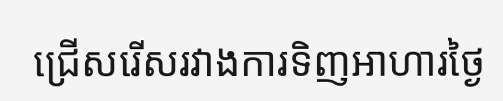ជ្រើសរើសរវាងការទិញអាហារថ្ងៃ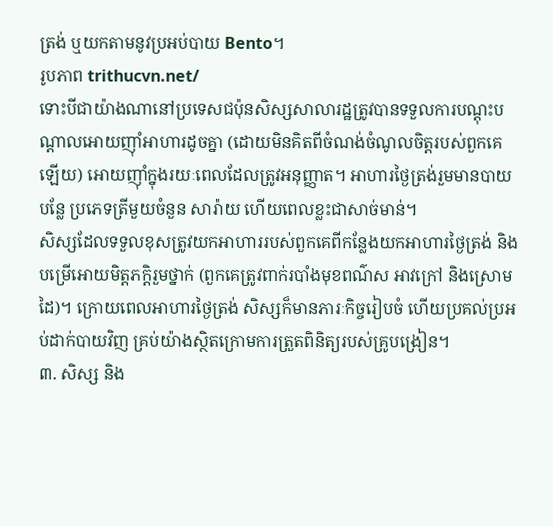ត្រង់ ឬយកតាមនូវប្រអប់បាយ Bento។
រូបភាព trithucvn.net/
ទោះបីជាយ៉ាងណានៅប្រទេសជប៉ុនសិស្សសាលារដ្ឋត្រូវបានទទួលការបណ្តុះបណ្តាលអោយញ៉ាំអាហារដូចគ្នា (ដោយមិនគិតពីចំណង់ចំណូលចិត្តរបស់ពួកគេឡើយ) អោយញ៉ាំក្នុងរយៈពេលដែលត្រូវអនុញ្ញាត។ អាហារថ្ងៃត្រង់រួមមានបាយ បន្លែ ប្រភេទត្រីមួយចំនួន សារ៉ាយ ហើយពេលខ្លះជាសាច់មាន់។
សិស្សដែលទទួលខុសត្រូវយកអាហាររបស់ពួកគេពីកន្លែងយកអាហារថ្ងៃត្រង់ និងបម្រើអោយមិត្តភក្តិរួមថ្នាក់ (ពួកគេត្រូវពាក់របាំងមុខពណ៌ស អាវក្រៅ និងស្រោមដៃ)។ ក្រោយពេលអាហារថ្ងៃត្រង់ សិស្សក៏មានភារៈកិច្ចរៀបចំ ហើយប្រគល់ប្រអប់ដាក់បាយវិញ គ្រប់យ៉ាងស្ថិតក្រោមការត្រួតពិនិត្យរបស់គ្រូបង្រៀន។
៣. សិស្ស និង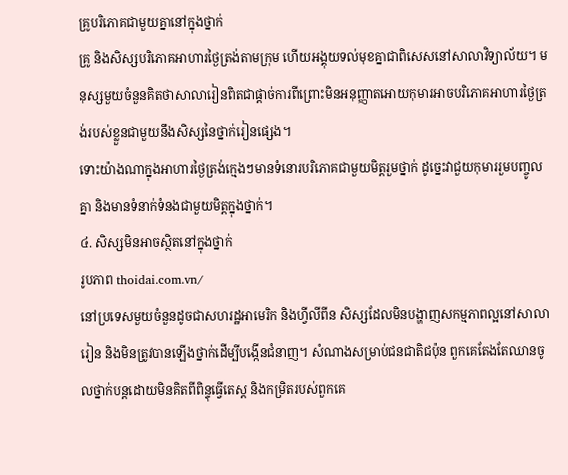គ្រូបរិភោគជាមួយគ្នានៅក្នុងថ្នាក់
គ្រូ និងសិស្សបរិភោគអាហារថ្ងៃត្រង់តាមក្រុម ហើយអង្គុយទល់មុខគ្នាជាពិសេសនៅសាលាវិទ្យាល័យ។ មនុស្សមួយចំនួនគិតថាសាលារៀនពិតជាផ្តាច់ការពីព្រោះមិនអនុញ្ញាតអោយកុមារអាចបរិភោគអាហារថ្ងៃត្រង់របស់ខ្លួនជាមួយនឹងសិស្សនៃថ្នាក់រៀនផ្សេង។
ទោះយ៉ាងណាក្នុងអាហារថ្ងៃត្រង់ក្មេងៗមានទំនោរបរិភោគជាមួយមិត្តរួមថ្នាក់ ដូច្នេះវាជួយកុមាររួមបញ្ចូលគ្នា និងមានទំនាក់ទំនងជាមួយមិត្តក្នុងថ្នាក់។
៤. សិស្សមិនអាចស្ថិតនៅក្នុងថ្នាក់
រូបភាព thoidai.com.vn/
នៅប្រទេសមួយចំនួនដូចជាសហរដ្ឋអាមេរិក និងហ្វីលីពីន សិស្សដែលមិនបង្ហាញសកម្មភាពល្អនៅសាលារៀន និងមិនត្រូវបានឡើងថ្នាក់ដើម្បីបង្កើនជំនាញ។ សំណាងសម្រាប់ជនជាតិជប៉ុន ពួកគេតែងតែឈានចូលថ្នាក់បន្តដោយមិនគិតពីពិន្ទុធ្វើតេស្ត និងកម្រិតរបស់ពួកគេ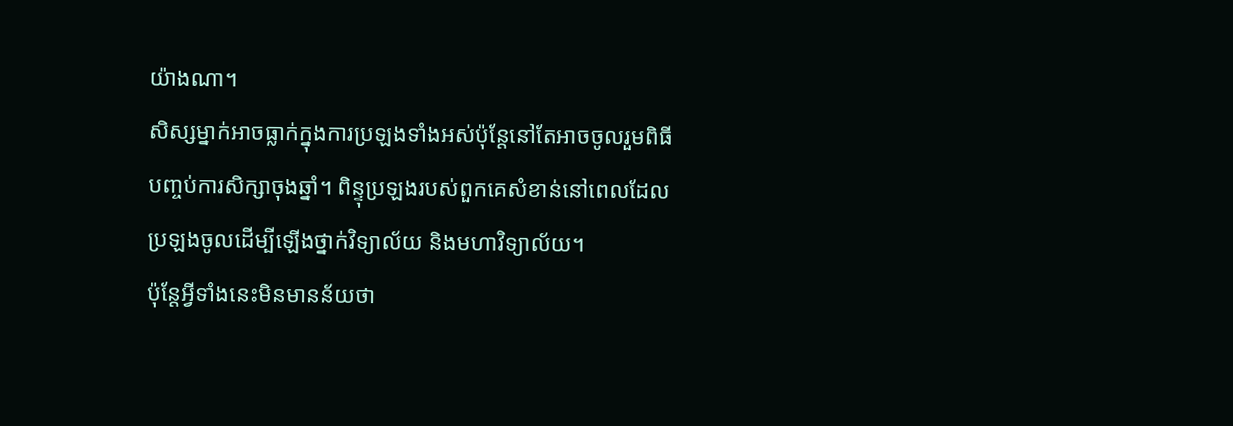យ៉ាងណា។
សិស្សម្នាក់អាចធ្លាក់ក្នុងការប្រឡងទាំងអស់ប៉ុន្តែនៅតែអាចចូលរួមពិធីបញ្ចប់ការសិក្សាចុងឆ្នាំ។ ពិន្ទុប្រឡងរបស់ពួកគេសំខាន់នៅពេលដែលប្រឡងចូលដើម្បីឡើងថ្នាក់វិទ្យាល័យ និងមហាវិទ្យាល័យ។
ប៉ុន្តែអ្វីទាំងនេះមិនមានន័យថា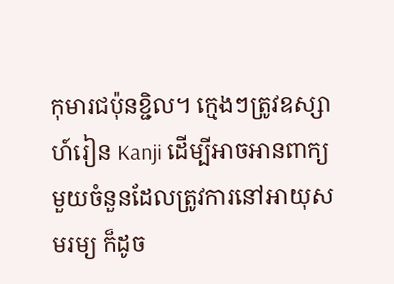កុមារជប៉ុនខ្ជិល។ ក្មេងៗត្រូវឧស្សាហ៍រៀន Kanji ដើម្បីអាចអានពាក្យមួយចំនួនដែលត្រូវការនៅអាយុសមរម្យ ក៏ដូច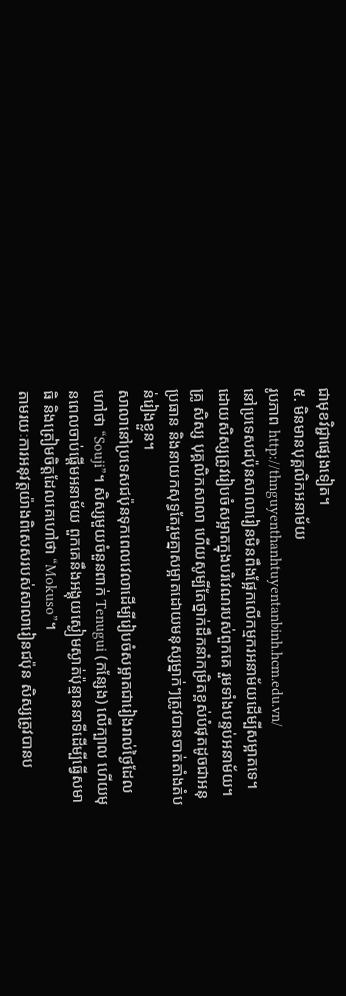ជាមុខវិជ្ជាផ្សេងទៀត។
៥. មិនមានបុគ្គលិកអនាម័យ
រូបភាព http://thnguyenthanhtuyentanbinh.hcm.edu.vn/
នៅប្រទេសជប៉ុនសាលារៀនមិនពឹងផ្អែកលើកម្មករអនាម័យដើម្បីសម្អាតទេ។ ដោយសិស្សត្រូវរៀបចំសម្អាតក្នុងបរិវេណរបស់ពួកគេ រួមទាំងបន្ទប់អនាម័យ។
គ្រូ សិស្ស បុគ្គលិកសាលា ហើយសូម្បីតែថ្នាក់ដឹកនាំកម្រិតខ្ពស់បំផុតដូចជាអនុប្រធាន និងនាយកសុទ្ធតែរួមគ្នាសម្អាតដោយមនុស្សម្នាក់ៗត្រូវបានចាត់តាំងតំបន់រៀងខ្លួន។
សាលានៅប្រទេសជប៉ុនទុកពេលវេលាដើម្បីរៀបចំសម្អាតជារៀងរាល់ថ្ងៃដែលហៅថា “Souji”។ សិស្សមួយចំនួនពាក់ Tenugui (កន្សែង) លើក្បាល ហើយមុនពេលចាប់ផ្តើមអនាម័យ ពួកគេនឹងអង្គុយស្ងៀមស្ងាត់ប៉ុន្មាននាទីដើម្បីធ្វើសមាធិ និងត្រៀមចិត្តដែលគេហៅថា “Mokuso”។
តាមរយៈការអនុវត្តយ៉ាងពិសេសរបស់សាលារៀនជប៉ុន សិស្សត្រូវបានប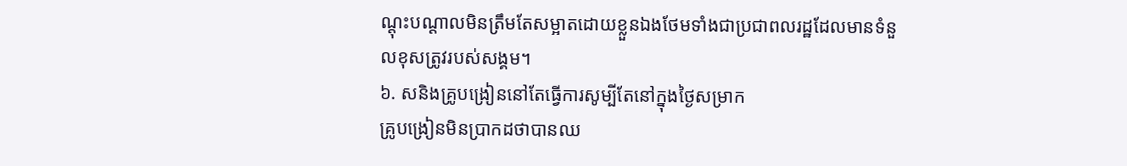ណ្តុះបណ្តាលមិនត្រឹមតែសម្អាតដោយខ្លួនឯងថែមទាំងជាប្រជាពលរដ្ឋដែលមានទំនួលខុសត្រូវរបស់សង្គម។
៦. សនិងគ្រូបង្រៀននៅតែធ្វើការសូម្បីតែនៅក្នុងថ្ងៃសម្រាក
គ្រូបង្រៀនមិនប្រាកដថាបានឈ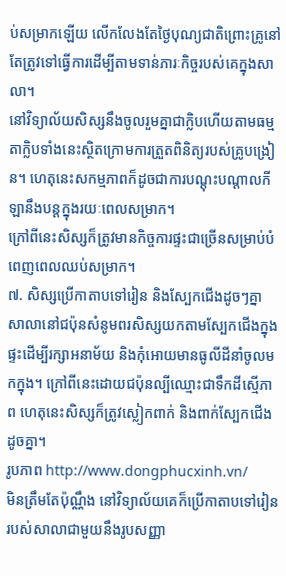ប់សម្រាកឡើយ លើកលែងតែថ្ងៃបុណ្យជាតិព្រោះគ្រូនៅតែត្រូវទៅធ្វើការដើម្បីតាមទាន់ភារៈកិច្ចរបស់គេក្នុងសាលា។
នៅវិទ្យាល័យសិស្សនឹងចូលរួមគ្នាជាក្លិបហើយតាមធម្មតាក្លិបទាំងនេះស្ថិតក្រោមការត្រួតពិនិត្យរបស់គ្រូបង្រៀន។ ហេតុនេះសកម្មភាពក៏ដូចជាការបណ្តុះបណ្តាលកីឡានឹងបន្តក្នុងរយៈពេលសម្រាក។
ក្រៅពីនេះសិស្សក៏ត្រូវមានកិច្ចការផ្ទះជាច្រើនសម្រាប់បំពេញពេលឈប់សម្រាក។
៧. សិស្សប្រើកាតាបទៅរៀន និងស្បែកជើងដូចៗគ្នា
សាលានៅជប៉ុនសំនូមពរសិស្សយកតាមស្បែកជើងក្នុងផ្ទះដើម្បីរក្សាអនាម័យ និងកុំអោយមានធូលីដីនាំចូលមកក្នុង។ ក្រៅពីនេះដោយជប៉ុនល្បីឈ្មោះជាទឹកដីស្មើភាព ហេតុនេះសិស្សក៏ត្រូវស្លៀកពាក់ និងពាក់ស្បែកជើងដូចគ្នា។
រូបភាព http://www.dongphucxinh.vn/
មិនត្រឹមតែប៉ុណ្ណឹង នៅវិទ្យាល័យគេក៏ប្រើកាតាបទៅរៀនរបស់សាលាជាមួយនឹងរូបសញ្ញា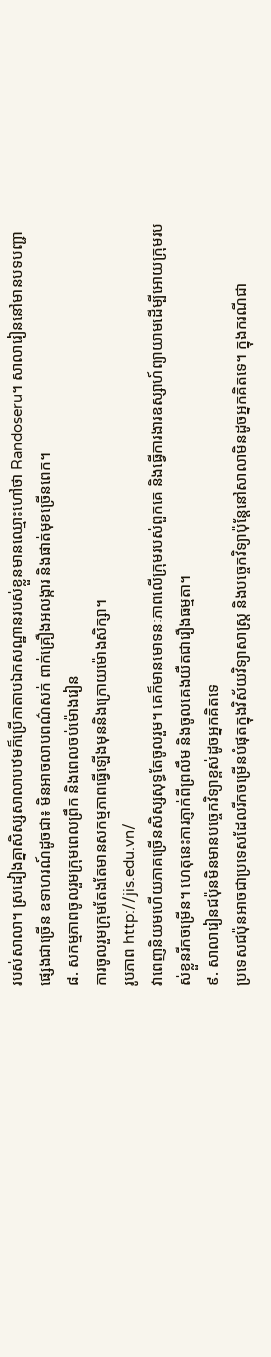របស់សាលា។ ស្រដៀងគ្នាសិស្សសាលាបឋមក៏ប្រើកាតាបឯកសណ្ឋានរបស់ខ្លួនមានឈ្មោះហៅថា Randoseru។ សាលារៀននៅមានបទបញ្ជាផ្សេងជាច្រើន ឧទាហរណ៍ដូចជា៖ មិនអាចលាបពណ៌សក់ ពាក់គ្រឿងអលង្ការ និងផាត់មុខច្រើនពេក។
៨. សកម្មភាពចូលរួមក្រុមពេលព្រឹក និងពេលចប់ម៉ោងរៀន
ការចូលរួមក្រុមតែងតែមានសកម្មភាពធ្វើឡើងមុននិងក្រោយម៉ោងសិក្សា។
រូបភាព http://jis.edu.vn/
វាពេញនិយមហើយភាគច្រើនសិស្សសុទ្ធតែចូលរួម។ គេក៏មានមោទនៈភាពលើក្រុមរបស់ពួកគេ និងធ្វើការងារឧស្សាហ៍ព្យាយាមដើម្បីអោយក្រុមរបស់ខ្លួនរីកចម្រើន។ ហេតុនេះការភ្ញាក់ពីព្រលឹម និងចូលគេងយឺតជារឿងធម្មតា។
៩. សាលារៀនជប៉ុនមិនមានបច្ចេកវិទ្យាខ្ពស់ដូចអ្នកគិតទេ
ប្រទេសជប៉ុនអាចជាប្រទេសដែលរីកចម្រើនបំផុតក្នុងវិស័យវិទ្យាសាស្ត្រ និងបច្ចេកវិទ្យាប៉ុន្តែនៅសាលាមិនដូចអ្នកគិតទេ។ ក្នុងករណីជា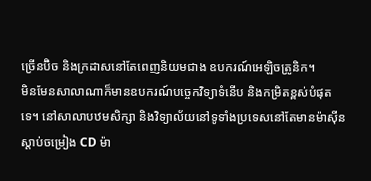ច្រើនប៊ិច និងក្រដាសនៅតែពេញនិយមជាង ឧបករណ៍អេឡិចត្រូនិក។
មិនមែនសាលាណាក៏មានឧបករណ៍បច្ចេកវិទ្យាទំនើប និងកម្រិតខ្ពស់បំផុតទេ។ នៅសាលាបឋមសិក្សា និងវិទ្យាល័យនៅទូទាំងប្រទេសនៅតែមានម៉ាស៊ីនស្តាប់ចម្រៀង CD ម៉ា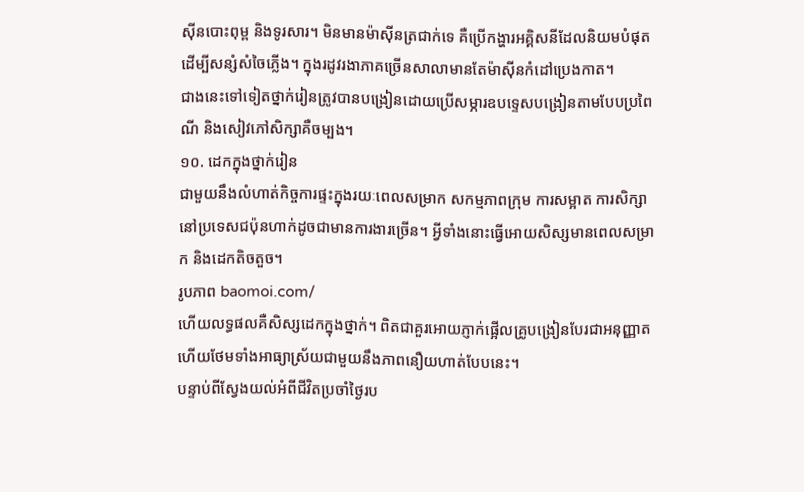ស៊ីនបោះពុម្ព និងទូរសារ។ មិនមានម៉ាស៊ីនត្រជាក់ទេ គឺប្រើកង្ហារអគ្គិសនីដែលនិយមបំផុតដើម្បីសន្សំសំចៃភ្លើង។ ក្នុងរដូវរងាភាគច្រើនសាលាមានតែម៉ាស៊ីនកំដៅប្រេងកាត។
ជាងនេះទៅទៀតថ្នាក់រៀនត្រូវបានបង្រៀនដោយប្រើសម្ភារឧបទេ្ទសបង្រៀនតាមបែបប្រពៃណី និងសៀវភៅសិក្សាគឺចម្បង។
១០. ដេកក្នុងថ្នាក់រៀន
ជាមួយនឹងលំហាត់កិច្ចការផ្ទះក្នុងរយៈពេលសម្រាក សកម្មភាពក្រុម ការសម្អាត ការសិក្សានៅប្រទេសជប៉ុនហាក់ដូចជាមានការងារច្រើន។ អ្វីទាំងនោះធ្វើអោយសិស្សមានពេលសម្រាក និងដេកតិចតួច។
រូបភាព baomoi.com/
ហើយលទ្ធផលគឺសិស្សដេកក្នុងថ្នាក់។ ពិតជាគួរអោយភ្ញាក់ផ្អើលគ្រូបង្រៀនបែរជាអនុញ្ញាត ហើយថែមទាំងអាធ្យាស្រ័យជាមួយនឹងភាពនឿយហាត់បែបនេះ។
បន្ទាប់ពីស្វែងយល់អំពីជីវិតប្រចាំថ្ងៃរប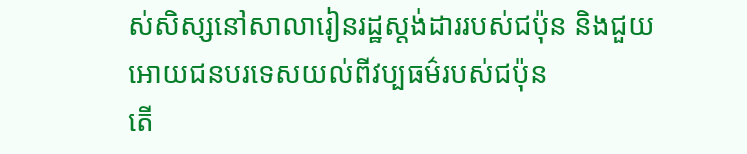ស់សិស្សនៅសាលារៀនរដ្ឋស្តង់ដាររបស់ជប៉ុន និងជួយអោយជនបរទេសយល់ពីវប្បធម៌របស់ជប៉ុន
តើ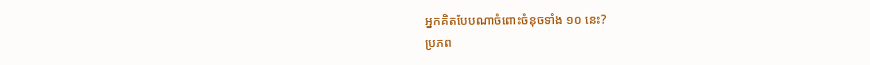អ្នកគិតបែបណាចំពោះចំនុចទាំង ១០ នេះ?
ប្រភព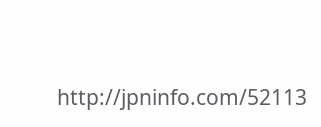http://jpninfo.com/52113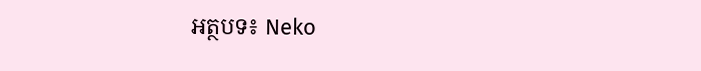អត្ថបទ៖ Neko